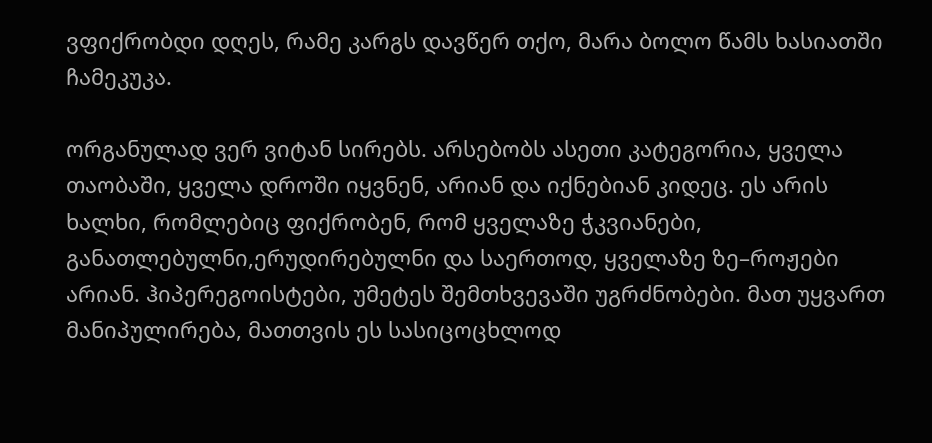ვფიქრობდი დღეს, რამე კარგს დავწერ თქო, მარა ბოლო წამს ხასიათში ჩამეკუკა.

ორგანულად ვერ ვიტან სირებს. არსებობს ასეთი კატეგორია, ყველა თაობაში, ყველა დროში იყვნენ, არიან და იქნებიან კიდეც. ეს არის ხალხი, რომლებიც ფიქრობენ, რომ ყველაზე ჭკვიანები, განათლებულნი,ერუდირებულნი და საერთოდ, ყველაზე ზე–როჟები არიან. ჰიპერეგოისტები, უმეტეს შემთხვევაში უგრძნობები. მათ უყვართ მანიპულირება, მათთვის ეს სასიცოცხლოდ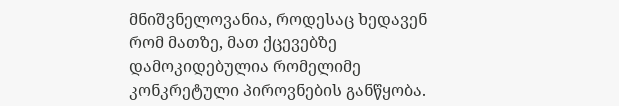მნიშვნელოვანია, როდესაც ხედავენ რომ მათზე, მათ ქცევებზე დამოკიდებულია რომელიმე კონკრეტული პიროვნების განწყობა.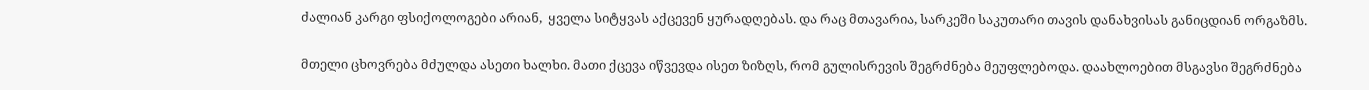ძალიან კარგი ფსიქოლოგები არიან,  ყველა სიტყვას აქცევენ ყურადღებას. და რაც მთავარია, სარკეში საკუთარი თავის დანახვისას განიცდიან ორგაზმს.

მთელი ცხოვრება მძულდა ასეთი ხალხი. მათი ქცევა იწვევდა ისეთ ზიზღს, რომ გულისრევის შეგრძნება მეუფლებოდა. დაახლოებით მსგავსი შეგრძნება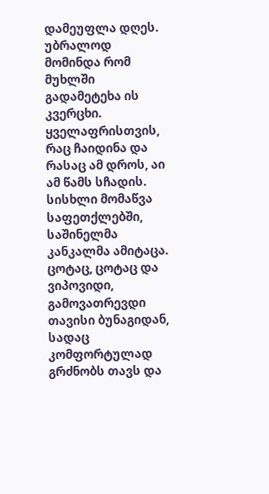დამეუფლა დღეს. უბრალოდ მომინდა რომ მუხლში გადამეტეხა ის კვერცხი. ყველაფრისთვის, რაც ჩაიდინა და რასაც ამ დროს, აი ამ წამს სჩადის. სისხლი მომაწვა საფეთქლებში, საშინელმა კანკალმა ამიტაცა. ცოტაც, ცოტაც და ვიპოვიდი, გამოვათრევდი თავისი ბუნაგიდან, სადაც კომფორტულად გრძნობს თავს და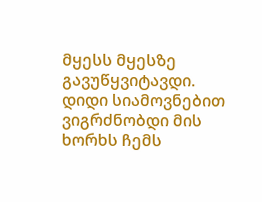მყესს მყესზე გავუწყვიტავდი. დიდი სიამოვნებით ვიგრძნობდი მის ხორხს ჩემს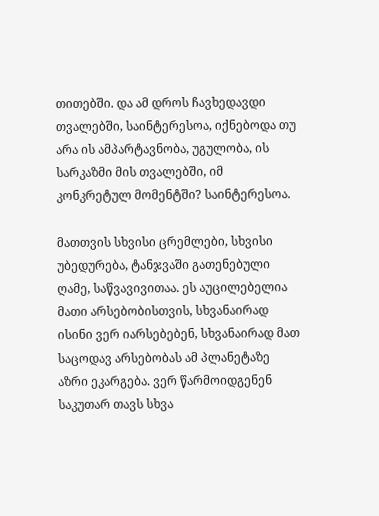თითებში. და ამ დროს ჩავხედავდი თვალებში, საინტერესოა, იქნებოდა თუ არა ის ამპარტავნობა, უგულობა, ის სარკაზმი მის თვალებში, იმ კონკრეტულ მომენტში? საინტერესოა.

მათთვის სხვისი ცრემლები, სხვისი უბედურება, ტანჯვაში გათენებული ღამე, საწვავივითაა. ეს აუცილებელია მათი არსებობისთვის, სხვანაირად ისინი ვერ იარსებებენ, სხვანაირად მათ საცოდავ არსებობას ამ პლანეტაზე აზრი ეკარგება. ვერ წარმოიდგენენ საკუთარ თავს სხვა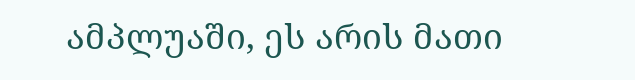ამპლუაში, ეს არის მათი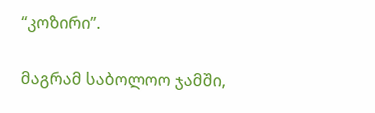“კოზირი”.

მაგრამ საბოლოო ჯამში,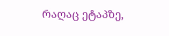რაღაც ეტაპზე,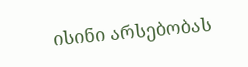ისინი არსებობას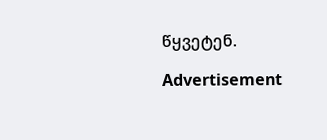წყვეტენ.

Advertisement